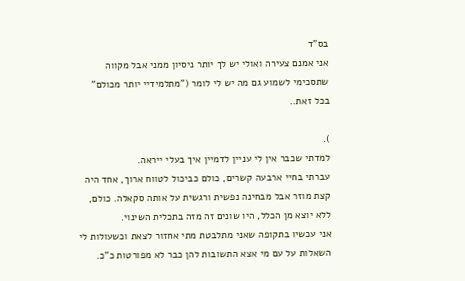בס"ד
אני אמנם צעירה ואולי יש לך יותר ניסיון ממני אבל מקווה שתסכימי לשמוע גם מה יש לי לומר ("מתלמידיי יותר מכולם" בכל זאת..

).
למדתי שכבר אין לי עניין לדמיין איך בעלי ייראה.
עברתי בחיי ארבעה קשרים, כולם כביכול לטווח ארוך, אחד היה קצת מוזר אבל מבחינה נפשית ורגשית על אותה סקאלה. כולם, ללא יוצא מן הכלל, היו שונים זה מזה בתכלית השינוי.
אני עכשיו בתקופה שאני מתלבטת מתי אחזור לצאת וכשעולות לי השאלות על עם מי אצא התשובות להן כבר לא מפורטות כ"כ.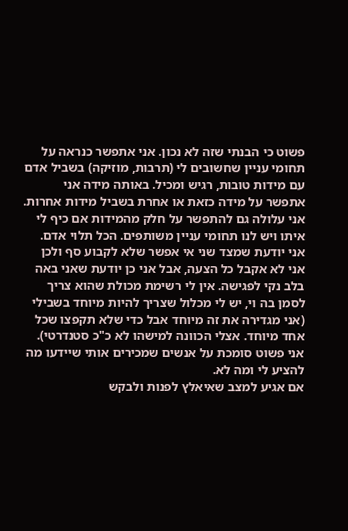פשוט כי הבנתי שזה לא נכון. אני אתפשר כנראה על תחומי עניין שחשובים לי (תרבות, מוזיקה) בשביל אדם עם מידות טובות, רגיש ומכיל. באותה מידה אני אתפשר על מידה כזאת או אחרת בשביל מידות אחרות. אני עלולה גם להתפשר על חלק מהמידות אם כיף לי איתו ויש לנו תחומי עניין משותפים. הכל תלוי אדם.
אני יודעת שמצד שני אי אפשר שלא לקבוע סף ולכן אני לא אקבל כל הצעה, אבל אני כן יודעת שאני באה בלב נקי לפגישה. אין לי רשימת מכולת שהוא צריך לסמן בה וי, יש לי מכלול שצריך להיות מיוחד בשבילי (אני מגדירה את זה מיוחד אבל כדי שלא תקפצו שכל אחד מיוחד. אצלי הכוונה למישהו לא כ"כ סטנדרטי).
אני פשוט סומכת על אנשים שמכירים אותי שיידעו מה להציע לי ומה לא.
אם אגיע למצב שאיאלץ לפנות ולבקש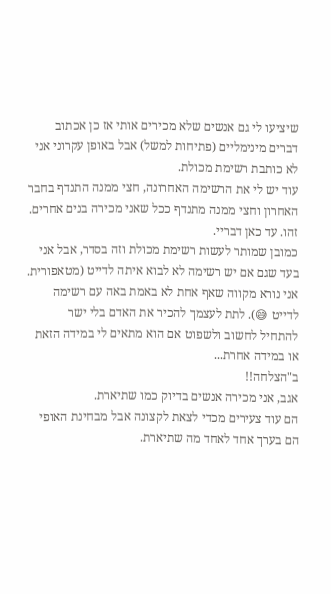שיציעו לי גם אנשים שלא מכירים אותי אז כן אכתוב דברים מינימליים (פתיחות למשל) אבל באופן עקרוני אני לא כותבת רשימת מכולת.
עוד יש לי את הרשימה האחרונה, חצי ממנה התנדף בחבר האחרון וחצי ממנה מתנדף ככל שאני מכירה בנים אחרים.
זהו. עד כאן דבריי.
כמובן שמותר לעשות רשימת מכולת וזה בסדר, אבל אני בעד שגם אם יש רשימה לא לבוא איתה לדייט (מטאפורית. אני נורא מקווה שאף אחת לא באמת באה עם רשימה לדייט 😅). לתת לעצמך להכיר את האדם בלי ישר להתחיל לחשוב ולשפוט אם הוא מתאים לי במידה הזאת או במידה אחרת...
ב"הצלחה!!
אגב, אני מכירה אנשים בדיוק כמו שתיארת.
הם עוד צעירים מכדי לצאת לקצונה אבל מבחינת האופי הם בערך אחד לאחד מה שתיארת.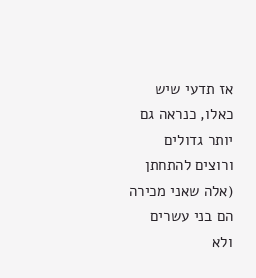אז תדעי שיש כאלו, כנראה גם יותר גדולים ורוצים להתחתן (אלה שאני מכירה הם בני עשרים ולא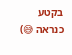בקטע כנראה 😅)